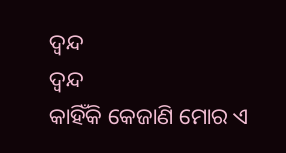ଦ୍ଵନ୍ଦ
ଦ୍ଵନ୍ଦ
କାହିଁକି କେଜାଣି ମୋର ଏ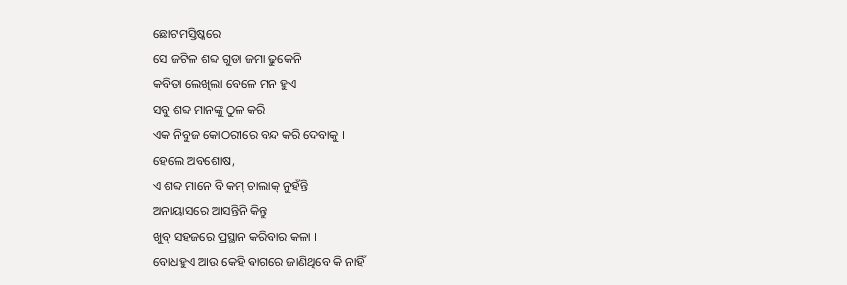ଛୋଟମସ୍ତିଷ୍କରେ
ସେ ଜଟିଳ ଶବ୍ଦ ଗୁଡା ଜମା ଢୁକେନି
କବିତା ଲେଖିଲା ବେଳେ ମନ ହୁଏ
ସବୁ ଶବ୍ଦ ମାନଙ୍କୁ ଠୁଳ କରି
ଏକ ନିବୁଜ କୋଠରୀରେ ବନ୍ଦ କରି ଦେବାକୁ ।
ହେଲେ ଅବଶୋଷ,
ଏ ଶବ୍ଦ ମାନେ ବି କମ୍ ଚାଲାକ୍ ନୁହଁନ୍ତି
ଅନାୟାସରେ ଆସନ୍ତିନି କିନ୍ତୁ
ଖୁବ୍ ସହଜରେ ପ୍ରସ୍ଥାନ କରିବାର କଳା ।
ବୋଧହୁଏ ଆଉ କେହି ଵାଗରେ ଜାଣିଥିବେ କି ନାହିଁ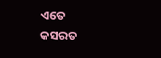ଏତେ କସରତ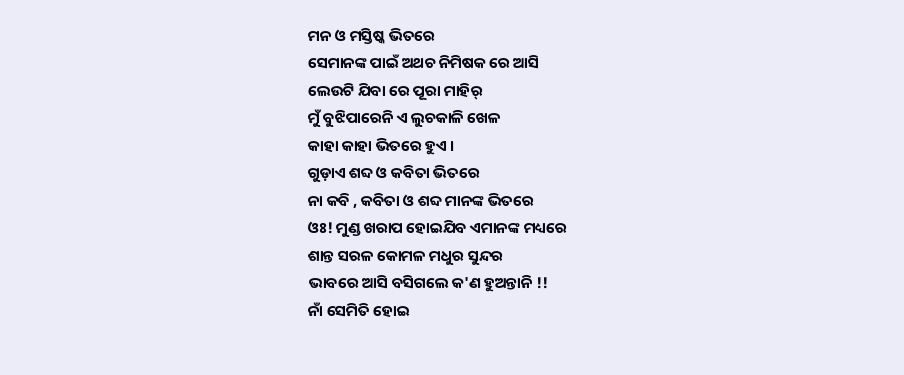ମନ ଓ ମସ୍ତିଷ୍କ ଭିତରେ
ସେମାନଙ୍କ ପାଇଁ ଅଥଚ ନିମିଷକ ରେ ଆସି
ଲେଉଟି ଯିବା ରେ ପୂରା ମାହିର୍
ମୁଁ ବୁଝିପାରେନି ଏ ଲୁଚକାଳି ଖେଳ
କାହା କାହା ଭିତରେ ହୁଏ ।
ଗୁଡ଼ାଏ ଶବ୍ଦ ଓ କବିତା ଭିତରେ
ନା କବି , କବିତା ଓ ଶବ୍ଦ ମାନଙ୍କ ଭିତରେ
ଓଃ! ମୁଣ୍ଡ ଖରାପ ହୋଇଯିବ ଏମାନଙ୍କ ମଧ୍ୟରେ
ଶାନ୍ତ ସରଳ କୋମଳ ମଧୁର ସୁନ୍ଦର
ଭାବରେ ଆସି ବସିଗଲେ କ'ଣ ହୁଅନ୍ତାନି !!
ନାଁ ସେମିତି ହୋଇ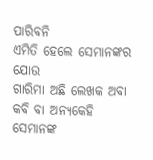ପାରିବନି
ଏମିତି ହେଲେ ସେମାନଙ୍କର ଯୋଉ
ଗାରିମା ଅଛି ଲେଖକ ଅବା କବି ବା ଅନ୍ୟକେହି
ସେମାନଙ୍କ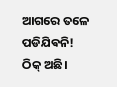ଆଗରେ ତଳେ ପଡିଯିଵନି!
ଠିକ୍ ଅଛି।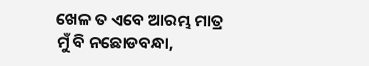ଖେଳ ତ ଏବେ ଆରମ୍ଭ ମାତ୍ର
ମୁଁ ବି ନଛୋଡବନ୍ଧା,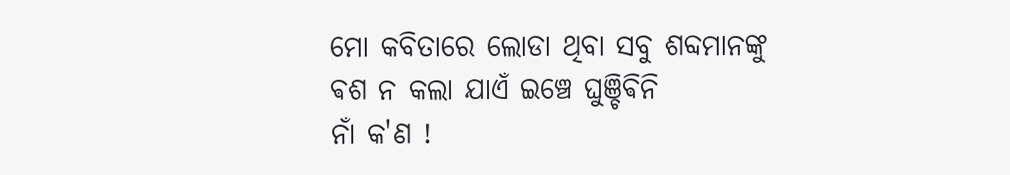ମୋ କବିତାରେ ଲୋଡା ଥିବା ସବୁ ଶବ୍ଦମାନଙ୍କୁ
ଵଶ ନ କଲା ଯାଏଁ ଇଞ୍ଚେ ଘୁଞ୍ଚିଵିନି
ନାଁ କ'ଣ !